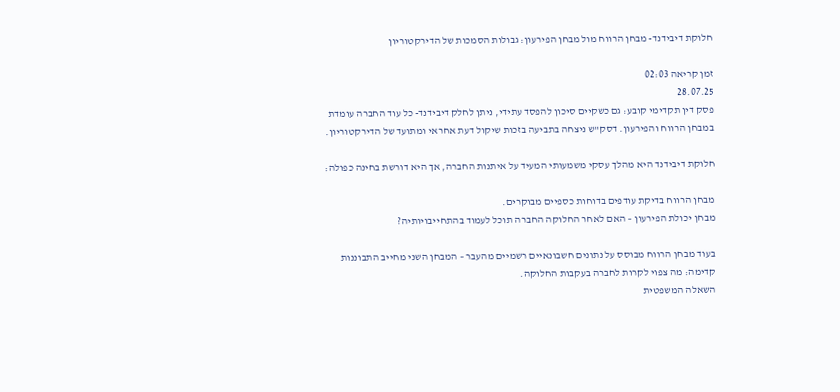חלוקת דיבידנד- מבחן הרווח מול מבחן הפירעון: גבולות הסמכות של הדירקטוריון

זמן קריאה 02:03
28.07.25
פסק דין תקדימי קובע: גם כשקיים סיכון להפסד עתידי, ניתן לחלק דיבידנד- כל עוד החברה עומדת במבחן הרווח והפירעון. דסק"ש ניצחה בתביעה בזכות שיקול דעת אחראי ומתועד של הדירקטוריון.

חלוקת דיבידנד היא מהלך עסקי משמעותי המעיד על איתנות החברה, אך היא דורשת בחינה כפולה:

מבחן הרווח בדיקת עודפים בדוחות כספיים מבוקרים.
מבחן יכולת הפירעון – האם לאחר החלוקה החברה תוכל לעמוד בהתחייבויותיה?

בעוד מבחן הרווח מבוסס על נתונים חשבונאיים רשמיים מהעבר – המבחן השני מחייב התבוננות קדימה: מה צפוי לקרות לחברה בעקבות החלוקה.
השאלה המשפטית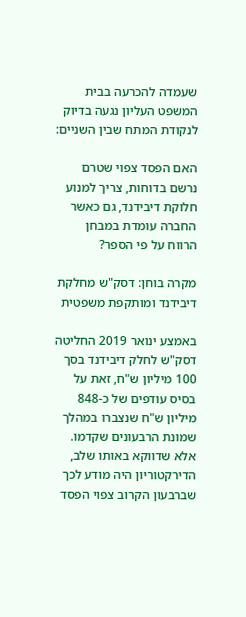שעמדה להכרעה בבית המשפט העליון נגעה בדיוק לנקודת המתח שבין השניים:

האם הפסד צפוי שטרם נרשם בדוחות, צריך למנוע חלוקת דיבידנד, גם כאשר החברה עומדת במבחן הרווח על פי הספר?

מקרה בוחן: דסק"ש מחלקת דיבידנד ומותקפת משפטית

באמצע ינואר 2019 החליטה דסק"ש לחלק דיבידנד בסך 100 מיליון ש"ח, זאת על בסיס עודפים של כ-848 מיליון ש"ח שנצברו במהלך שמונת הרבעונים שקדמו. אלא שדווקא באותו שלב, הדירקטוריון היה מודע לכך שברבעון הקרוב צפוי הפסד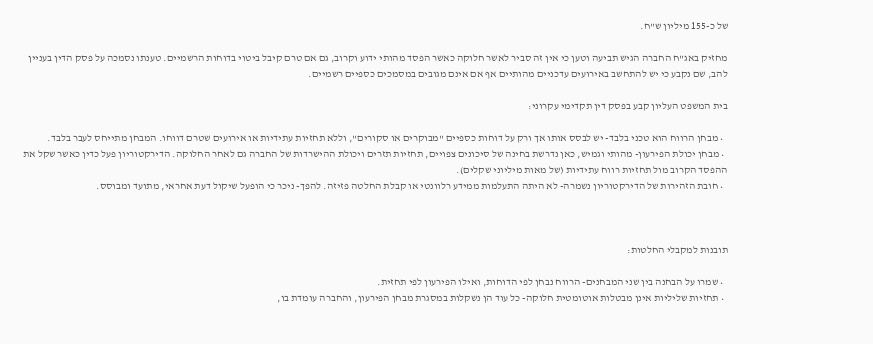של כ-155 מיליון ש"ח.

מחזיק באג"ח החברה הגיש תביעה וטען כי אין זה סביר לאשר חלוקה כאשר הפסד מהותי ידוע וקרוב, גם אם טרם קיבל ביטוי בדוחות הרשמיים. טענתו נסמכה על פסק הדין בעניין להב, שם נקבע כי יש להתחשב באירועים עדכניים מהותיים אף אם אינם מגובים במסמכים כספיים רשמיים.

בית המשפט העליון קבע בפסק דין תקדימי עקרוני:

  • מבחן הרווח הוא טכני בלבד- יש לבסס אותו אך ורק על דוחות כספיים "מבוקרים או סקורים", וללא תחזיות עתידיות או אירועים שטרם דווחו. המבחן מתייחס לעבר בלבד.
  • מבחן יכולת הפירעון- מהותי וגמיש, כאן נדרשת בחינה של סיכונים צפויים, תחזיות תזרים ויכולת ההישרדות של החברה גם לאחר החלוקה. הדירקטוריון פעל כדין כאשר שקל את ההפסד הקרוב מול תחזיות רווח עתידיות (של מאות מיליוני שקלים).
  • חובת הזהירות של הדירקטוריון נשמרה- לא היתה התעלמות ממידע רלוונטי או קבלת החלטה פזיזה. להפך- ניכר כי הופעל שיקול דעת אחראי, מתועד ומבוסס.



תובנות למקבלי החלטות:

  • שמרו על הבחנה בין שני המבחנים- הרווח נבחן לפי הדוחות, ואילו הפירעון לפי תחזית.
  • תחזיות שליליות אינן מבטלות אוטומטית חלוקה- כל עוד הן נשקלות במסגרת מבחן הפירעון, והחברה עומדת בו,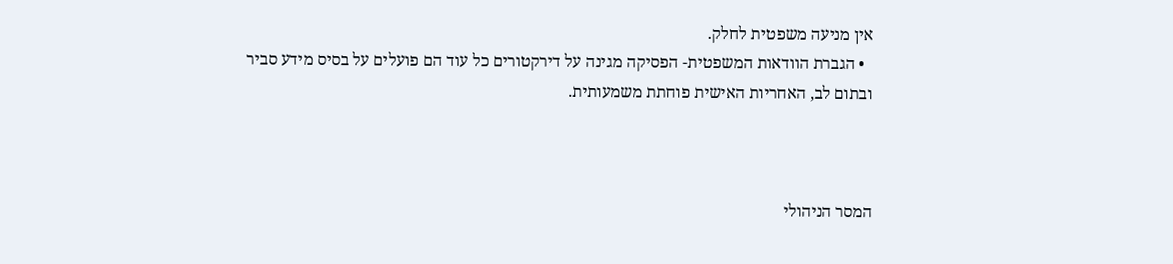אין מניעה משפטית לחלק.
  • הגברת הוודאות המשפטית- הפסיקה מגינה על דירקטורים כל עוד הם פועלים על בסיס מידע סביר ובתום לב, האחריות האישית פוחתת משמעותית.



המסר הניהולי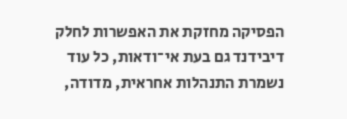הפסיקה מחזקת את האפשרות לחלק דיבידנד גם בעת אי־ודאות, כל עוד נשמרת התנהלות אחראית, מדודה,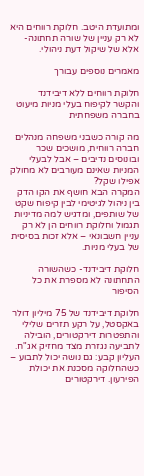ומתועדת היטב. חלוקת רווחים היא לא רק עניין של שורה תחתונה- אלא של שיקול דעת ניהולי.

מאמרים נוספים עבורך

חלוקת רווחים ללא דיבידנד והקשר לקיפוח בעלי מניות מיעוט בחברה משפחתית

מה קורה כשבני משפחה מנהלים חברה רווחית, מושכים שכר ובונוסים נדיבים – אבל לבעלי המניות שאינם מעורבים לא מחולק אפילו שקל?
המקרה הבא חושף את הקו הדק בין ניהול לגיטימי לבין קיפוח שקט של שותפים, ומדגיש למה מדיניות תגמול וחלוקת רווחים הן לא רק עניין חשבונאי – אלא זכות בסיסית של בעלי מניות.

חלוקת דיבידנד- כשהשורה התחתונה לא מספרת את כל הסיפור

חלוקת דיבידנד של 75 מיליון דולר באקסטל, על רקע תזרים שלילי והתפטרות דירקטורים, הובילה לתביעה נגזרת מצד מחזיק אג"ח. העליון קבע: גם נושה יכול לתבוע – כשהחלוקה מסכנת את יכולת הפירעון. דירקטורים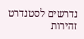נדרשים לסטנדרט זהירות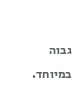גבוה במיוחד.